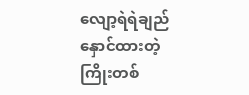လျော့ရဲရဲချည်နှောင်ထားတဲ့ ကြိုးတစ်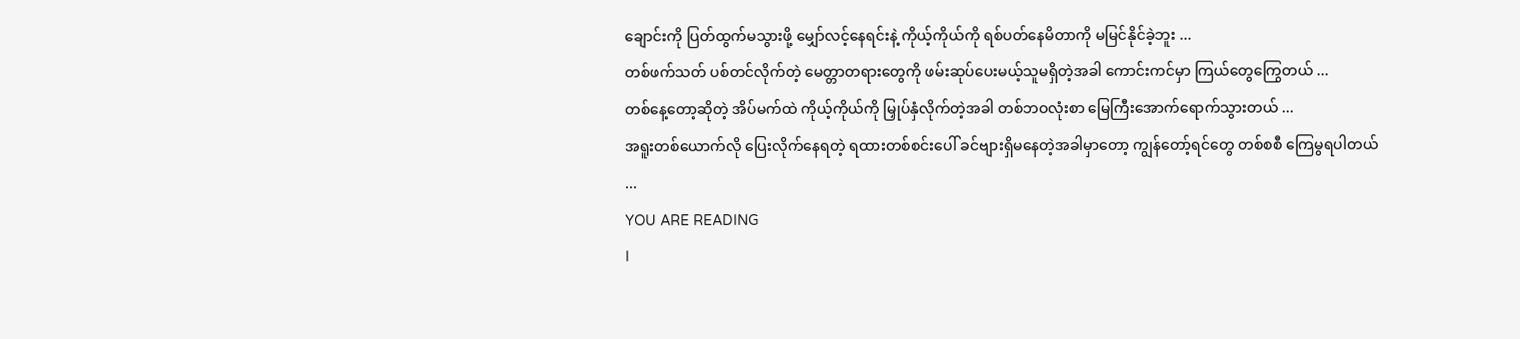ချောင်းကို ပြတ်ထွက်မသွားဖို့ မျှော်လင့်နေရင်းနဲ့ ကိုယ့်ကိုယ်ကို ရစ်ပတ်နေမိတာကို မမြင်နိုင်ခဲ့ဘူး ...
တစ်ဖက်သတ် ပစ်တင်လိုက်တဲ့ မေတ္တာတရားတွေကို ဖမ်းဆုပ်ပေးမယ့်သူမရှိတဲ့အခါ ကောင်းကင်မှာ ကြယ်တွေကြွေတယ် ...
တစ်နေ့တော့ဆိုတဲ့ အိပ်မက်ထဲ ကိုယ့်ကိုယ်ကို မြှုပ်နှံလိုက်တဲ့အခါ တစ်ဘဝလုံးစာ မြေကြီးအောက်ရောက်သွားတယ် ...
အရူးတစ်ယောက်လို ပြေးလိုက်နေရတဲ့ ရထားတစ်စင်းပေါ် ခင်ဗျားရှိမနေတဲ့အခါမှာတော့ ကျွန်တော့်ရင်တွေ တစ်စစီ ကြေမွရပါတယ် ...
YOU ARE READING
I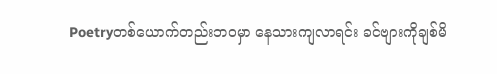Poetryတစ်ယောက်တည်းဘဝမှာ နေသားကျလာရင်း ခင်ဗျားကိုချစ်မိ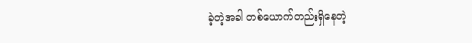ခဲ့တဲ့အခါ တစ်ယောက်တည်းရှိနေတဲ့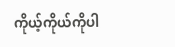ကိုယ့်ကိုယ်ကိုပါ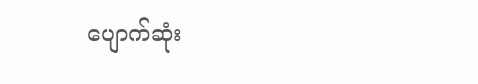ပျောက်ဆုံး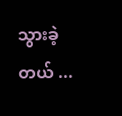သွားခဲ့တယ် ...